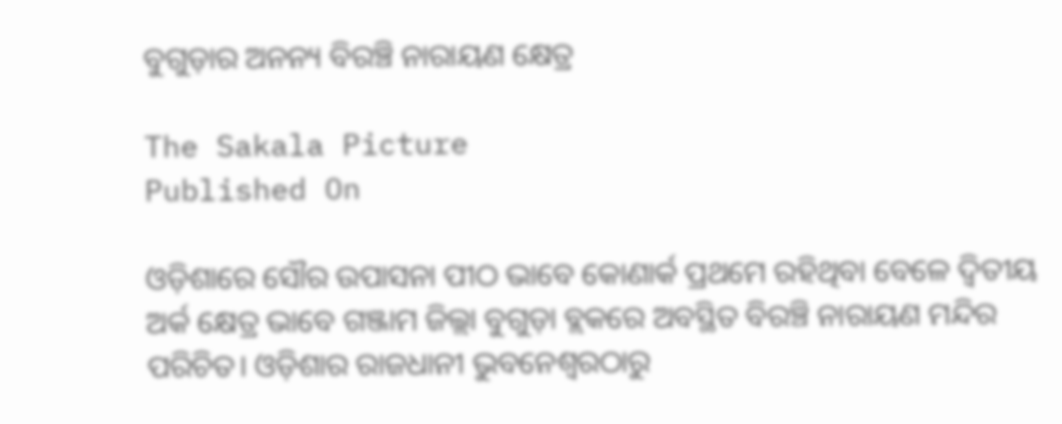ବୁଗୁଡ଼ାର ଅନନ୍ୟ ବିରଞ୍ଚି ନାରାୟଣ କ୍ଷେତ୍ର

The Sakala Picture
Published On

ଓଡ଼ିଶାରେ ସୌର ଉପାସନା ପୀଠ ଭାବେ କୋଣାର୍କ ପ୍ରଥମେ ରହିଥିବା ବେଳେ ଦ୍ୱିତୀୟ ଅର୍କ କ୍ଷେତ୍ର ଭାବେ ଗଞ୍ଜାମ ଜିଲ୍ଲା ବୁଗୁଡ଼ା ବ୍ଲକରେ ଅବସ୍ଥିତ ବିରଞ୍ଚି ନାରାୟଣ ମନ୍ଦିର ପରିଚିତ। ଓଡ଼ିଶାର ରାଜଧାନୀ ଭୁବନେଶ୍ୱରଠାରୁ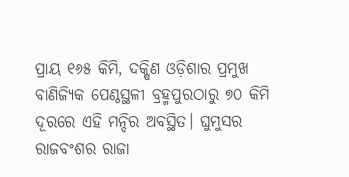ପ୍ରାୟ ୧୬୫ କିମି, ଦକ୍ଷିଣ ଓଡ଼ିଶାର ପ୍ରମୁଖ ବାଣିଜ୍ୟିକ ପେଣ୍ଠସ୍ଥଳୀ ବ୍ରହ୍ମପୁରଠାରୁ ୭୦ କିମି ଦୂରରେ ଏହି ମନ୍ଦିର ଅବସ୍ଥିତ। ଘୁମୁସର ରାଜବଂଶର ରାଜା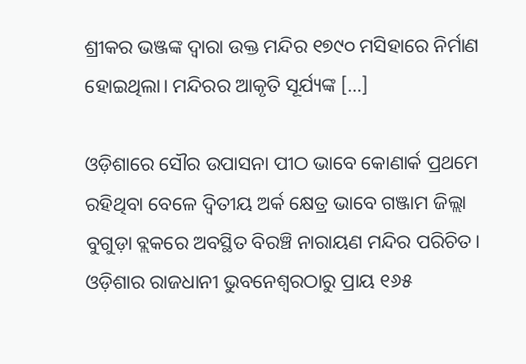ଶ୍ରୀକର ଭଞ୍ଜଙ୍କ ଦ୍ୱାରା ଉକ୍ତ ମନ୍ଦିର ୧୭୯୦ ମସିହାରେ ନିର୍ମାଣ ହୋଇଥିଲା। ମନ୍ଦିରର ଆକୃତି ସୂର୍ଯ୍ୟଙ୍କ […]

ଓଡ଼ିଶାରେ ସୌର ଉପାସନା ପୀଠ ଭାବେ କୋଣାର୍କ ପ୍ରଥମେ ରହିଥିବା ବେଳେ ଦ୍ୱିତୀୟ ଅର୍କ କ୍ଷେତ୍ର ଭାବେ ଗଞ୍ଜାମ ଜିଲ୍ଲା ବୁଗୁଡ଼ା ବ୍ଲକରେ ଅବସ୍ଥିତ ବିରଞ୍ଚି ନାରାୟଣ ମନ୍ଦିର ପରିଚିତ। ଓଡ଼ିଶାର ରାଜଧାନୀ ଭୁବନେଶ୍ୱରଠାରୁ ପ୍ରାୟ ୧୬୫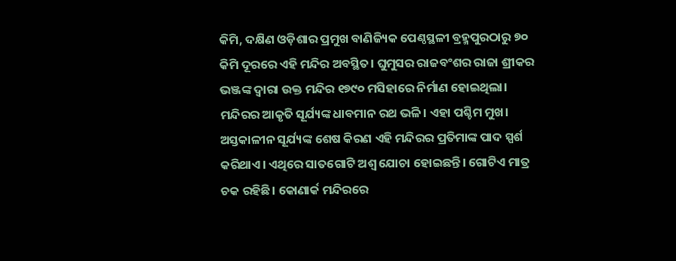କିମି, ଦକ୍ଷିଣ ଓଡ଼ିଶାର ପ୍ରମୁଖ ବାଣିଜ୍ୟିକ ପେଣ୍ଠସ୍ଥଳୀ ବ୍ରହ୍ମପୁରଠାରୁ ୭୦ କିମି ଦୂରରେ ଏହି ମନ୍ଦିର ଅବସ୍ଥିତ। ଘୁମୁସର ରାଜବଂଶର ରାଜା ଶ୍ରୀକର ଭଞ୍ଜଙ୍କ ଦ୍ୱାରା ଉକ୍ତ ମନ୍ଦିର ୧୭୯୦ ମସିହାରେ ନିର୍ମାଣ ହୋଇଥିଲା। ମନ୍ଦିରର ଆକୃତି ସୂର୍ଯ୍ୟଙ୍କ ଧାବମାନ ରଥ ଭଳି। ଏହା ପଶ୍ଚିମ ମୁଖ। ଅସ୍ତକାଳୀନ ସୂର୍ଯ୍ୟଙ୍କ ଶେଷ କିରଣ ଏହି ମନ୍ଦିରର ପ୍ରତିମାଙ୍କ ପାଦ ସ୍ପର୍ଶ କରିଥାଏ। ଏଥିରେ ସାତଗୋଟି ଅଶ୍ୱ ଯୋଚା ହୋଇଛନ୍ତି। ଗୋଟିଏ ମାତ୍ର ଚକ ରହିଛି। କୋଣାର୍କ ମନ୍ଦିରରେ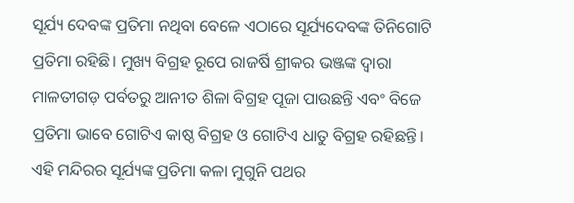ସୂର୍ଯ୍ୟ ଦେବଙ୍କ ପ୍ରତିମା ନଥିବା ବେଳେ ଏଠାରେ ସୂର୍ଯ୍ୟଦେବଙ୍କ ତିନିଗୋଟି ପ୍ରତିମା ରହିଛି। ମୁଖ୍ୟ ବିଗ୍ରହ ରୂପେ ରାଜର୍ଷି ଶ୍ରୀକର ଭଞ୍ଜଙ୍କ ଦ୍ୱାରା ମାଳତୀଗଡ଼ ପର୍ବତରୁ ଆନୀତ ଶିଳା ବିଗ୍ରହ ପୂଜା ପାଉଛନ୍ତି ଏବଂ ବିଜେ ପ୍ରତିମା ଭାବେ ଗୋଟିଏ କାଷ୍ଠ ବିଗ୍ରହ ଓ ଗୋଟିଏ ଧାତୁ ବିଗ୍ରହ ରହିଛନ୍ତି। ଏହି ମନ୍ଦିରର ସୂର୍ଯ୍ୟଙ୍କ ପ୍ରତିମା କଳା ମୁଗୁନି ପଥର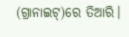(ଗ୍ରାନାଇଟ୍‌‌)ରେ ତିଆରି।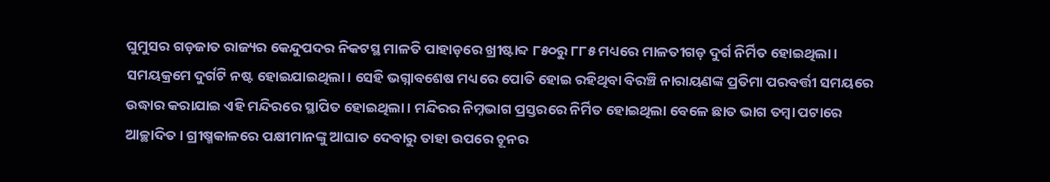ଘୁମୁସର ଗଡ଼ଜାତ ରାଜ୍ୟର କେନ୍ଦୁପଦର ନିକଟସ୍ଥ ମାଳତି ପାହାଡ଼ରେ ଖ୍ରୀଷ୍ଟାବ୍ଦ ୮୫୦ରୁ ୮୮୫ ମଧ୍ୟରେ ମାଳତୀଗଡ଼ ଦୁର୍ଗ ନିର୍ମିତ ହୋଇଥିଲା। ସମୟକ୍ରମେ ଦୁର୍ଗଟି ନଷ୍ଟ ହୋଇଯାଇଥିଲା। ସେହି ଭଗ୍ନାବଶେଷ ମଧ୍ୟରେ ପୋତି ହୋଇ ରହିଥିବା ବିରଞ୍ଚି ନାରାୟଣଙ୍କ ପ୍ରତିମା ପରବର୍ତ୍ତୀ ସମୟରେ ଉଦ୍ଧାର କରାଯାଇ ଏହି ମନ୍ଦିରରେ ସ୍ଥାପିତ ହୋଇଥିଲା। ମନ୍ଦିରର ନିମ୍ନଭାଗ ପ୍ରସ୍ତରରେ ନିର୍ମିତ ହୋଇଥିଲା ବେଳେ ଛାତ ଭାଗ ତମ୍ୱା ପଟାରେ ଆଚ୍ଛାଦିତ। ଗ୍ରୀଷ୍ମକାଳରେ ପକ୍ଷୀମାନଙ୍କୁ ଆଘାତ ଦେବାରୁ ତାହା ଉପରେ ଚୂନର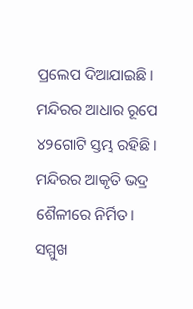ପ୍ରଲେପ ଦିଆଯାଇଛି। ମନ୍ଦିରର ଆଧାର ରୂପେ ୪୨ଗୋଟି ସ୍ତମ୍ଭ ରହିଛି। ମନ୍ଦିରର ଆକୃତି ଭଦ୍ର ଶୈଳୀରେ ନିର୍ମିତ। ସମ୍ମୁଖ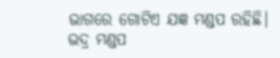ଭାଗରେ ଗୋଟିଏ ଯଜ୍ଞ ମଣ୍ଡପ ରହିଛି। ଭଦ୍ର ମଣ୍ଡପ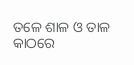ତଳେ ଶାଳ ଓ ତାଳ କାଠରେ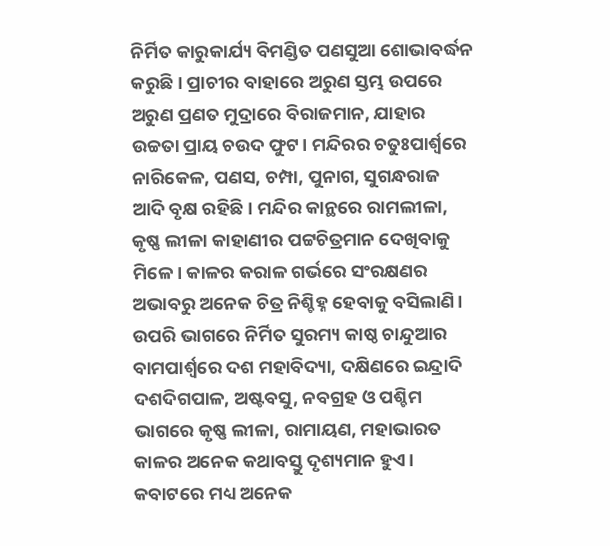ନିର୍ମିତ କାରୁକାର୍ଯ୍ୟ ବିମଣ୍ଡିତ ପଣସୁଆ ଶୋଭାବର୍ଦ୍ଧନ କରୁଛି। ପ୍ରାଚୀର ବାହାରେ ଅରୁଣ ସ୍ତମ୍ଭ ଉପରେ ଅରୁଣ ପ୍ରଣତ ମୁଦ୍ରାରେ ବିରାଜମାନ, ଯାହାର ଉଚ୍ଚତା ପ୍ରାୟ ଚଉଦ ଫୁଟ। ମନ୍ଦିରର ଚତୁଃପାର୍ଶ୍ବରେ ନାରିକେଳ, ପଣସ, ଚମ୍ପା, ପୁନାଗ, ସୁଗନ୍ଧରାଜ ଆଦି ବୃକ୍ଷ ରହିଛି। ମନ୍ଦିର କାନ୍ଥରେ ରାମଲୀଳା, କୃଷ୍ଣ ଲୀଳା କାହାଣୀର ପଟ୍ଟଚିତ୍ରମାନ ଦେଖିବାକୁ ମିଳେ। କାଳର କରାଳ ଗର୍ଭରେ ସଂରକ୍ଷଣର ଅଭାବରୁ ଅନେକ ଚିତ୍ର ନିଶ୍ଚିହ୍ନ ହେବାକୁ ବସିଲାଣି। ଉପରି ଭାଗରେ ନିର୍ମିତ ସୁରମ୍ୟ କାଷ୍ଠ ଚାନ୍ଦୁଆର ବାମପାର୍ଶ୍ବରେ ଦଶ ମହାବିଦ୍ୟା, ଦକ୍ଷିଣରେ ଇନ୍ଦ୍ରାଦି ଦଶଦିଗପାଳ, ଅଷ୍ଟବସୁ, ନବଗ୍ରହ ଓ ପଶ୍ଚିମ ଭାଗରେ କୃଷ୍ଣ ଲୀଳା, ରାମାୟଣ, ମହାଭାରତ କାଳର ଅନେକ କଥାବସ୍ତୁ ଦୃଶ୍ୟମାନ ହୁଏ। କବାଟରେ ମଧ୍ୟ ଅନେକ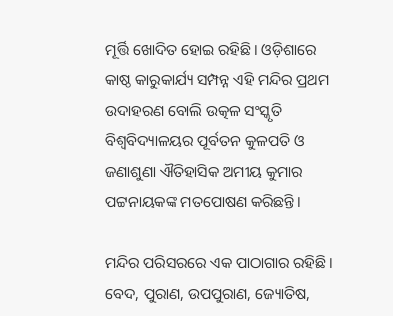ମୂର୍ତ୍ତି ଖୋଦିତ ହୋଇ ରହିଛି। ଓଡ଼ିଶାରେ କାଷ୍ଠ କାରୁକାର୍ଯ୍ୟ ସମ୍ପନ୍ନ ଏହି ମନ୍ଦିର ପ୍ରଥମ ଉଦାହରଣ ବୋଲି ଉତ୍କଳ ସଂସ୍କୃତି ବିଶ୍ୱବିଦ୍ୟାଳୟର ପୂର୍ବତନ କୁଳପତି ଓ ଜଣାଶୁଣା ଐତିହାସିକ ଅମୀୟ କୁମାର ପଟ୍ଟନାୟକଙ୍କ ମତପୋଷଣ କରିଛନ୍ତି।

ମନ୍ଦିର ପରିସରରେ ଏକ ପାଠାଗାର ରହିଛି। ବେଦ, ପୁରାଣ, ଉପପୁରାଣ, ଜ୍ୟୋତିଷ,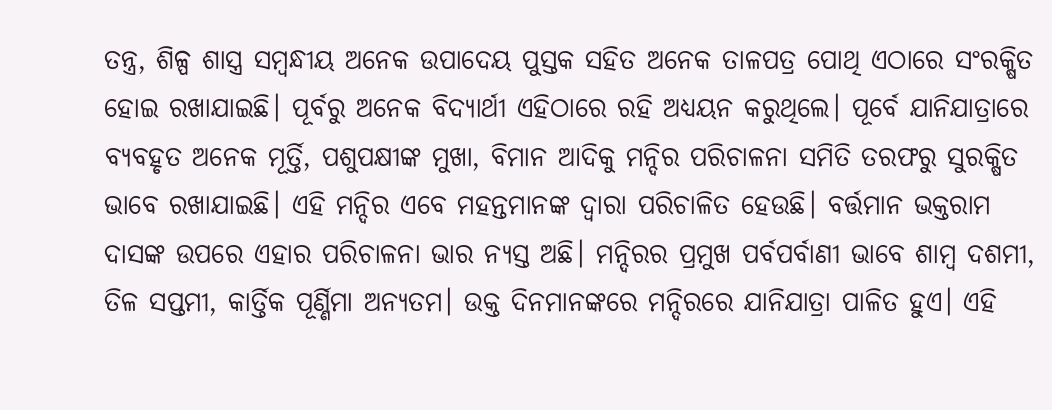ତନ୍ତ୍ର, ଶିଳ୍ପ ଶାସ୍ତ୍ର ସମ୍ୱନ୍ଧୀୟ ଅନେକ ଉପାଦେୟ ପୁସ୍ତକ ସହିତ ଅନେକ ତାଳପତ୍ର ପୋଥି ଏଠାରେ ସଂରକ୍ଷିତ ହୋଇ ରଖାଯାଇଛି। ପୂର୍ବରୁ ଅନେକ ବିଦ୍ୟାର୍ଥୀ ଏହିଠାରେ ରହି ଅଧ୍ୟୟନ କରୁଥିଲେ। ପୂର୍ବେ ଯାନିଯାତ୍ରାରେ ବ୍ୟବହୃତ ଅନେକ ମୂର୍ତ୍ତି, ପଶୁପକ୍ଷୀଙ୍କ ମୁଖା, ବିମାନ ଆଦିକୁ ମନ୍ଦିର ପରିଚାଳନା ସମିତି ତରଫରୁ ସୁରକ୍ଷିତ ଭାବେ ରଖାଯାଇଛି। ଏହି ମନ୍ଦିର ଏବେ ମହନ୍ତମାନଙ୍କ ଦ୍ୱାରା ପରିଚାଳିତ ହେଉଛି। ବର୍ତ୍ତମାନ ଭକ୍ତରାମ ଦାସଙ୍କ ଉପରେ ଏହାର ପରିଚାଳନା ଭାର ନ୍ୟସ୍ତ ଅଛି। ମନ୍ଦିରର ପ୍ରମୁଖ ପର୍ବପର୍ବାଣୀ ଭାବେ ଶାମ୍ୱ ଦଶମୀ, ତିଳ ସପ୍ତମୀ, କାର୍ତ୍ତିକ ପୂର୍ଣ୍ଣିମା ଅନ୍ୟତମ। ଉକ୍ତ ଦିନମାନଙ୍କରେ ମନ୍ଦିରରେ ଯାନିଯାତ୍ରା ପାଳିତ ହୁଏ। ଏହି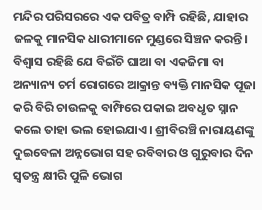ମନ୍ଦିର ପରିସରରେ ଏକ ପବିତ୍ର ବାମ୍ପି ରହିଛି, ଯାହାର ଜଳକୁ ମାନସିକ ଧାରୀମାନେ ମୁଣ୍ଡରେ ସିଞ୍ଚନ କରନ୍ତି। ବିଶ୍ୱାସ ରହିଛି ଯେ ବିଇଁଚି ଘାଆ ବା ଏକଜିମା ବା ଅନ୍ୟାନ୍ୟ ଚର୍ମ ରୋଗରେ ଆକ୍ରାନ୍ତ ବ୍ୟକ୍ତି ମାନସିକ ପୂଜା କରି ବିରି ଚାଉଳକୁ ବାମ୍ଫିରେ ପକାଇ ଅବଧୃତ ସ୍ନାନ କଲେ ତାହା ଭଲ ହୋଇଯାଏ। ଶ୍ରୀବିରଞ୍ଚି ନାରାୟଣଙ୍କୁ ଦୁଇବେଳା ଅନ୍ନଭୋଗ ସହ ରବିବାର ଓ ଗୁରୁବାର ଦିନ ସ୍ୱତନ୍ତ୍ର କ୍ଷୀରି ପୁଳି ଭୋଗ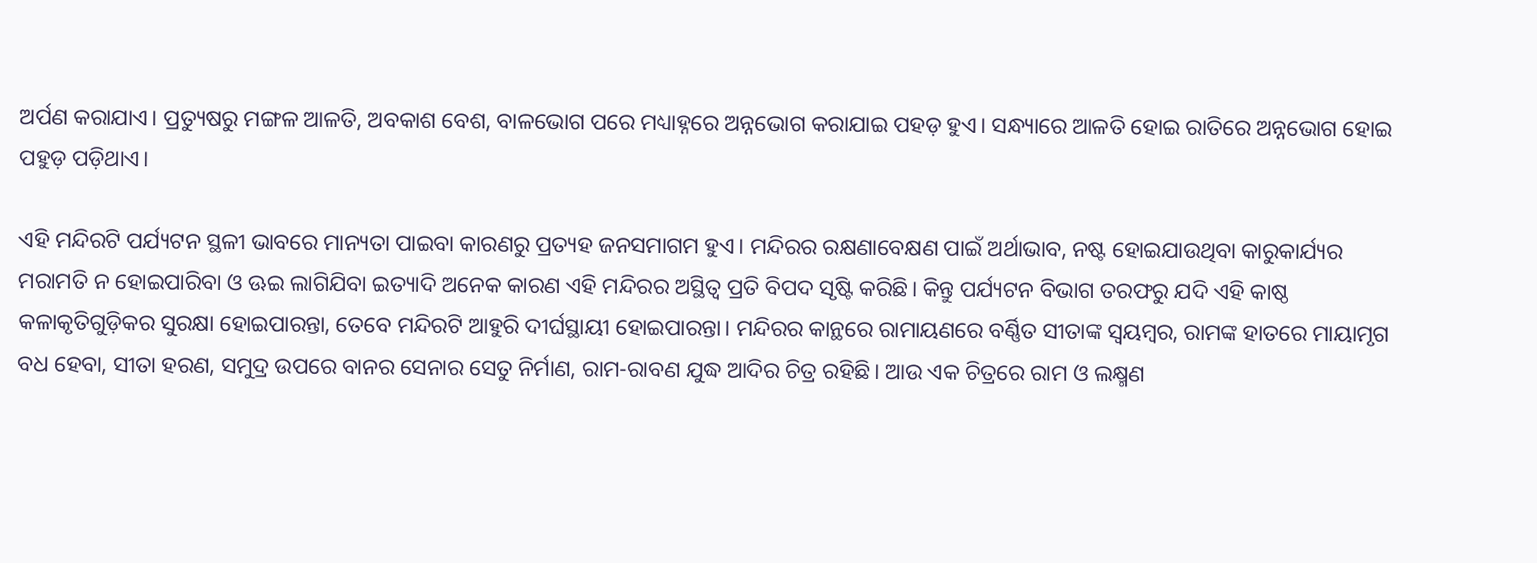ଅର୍ପଣ କରାଯାଏ। ପ୍ରତ୍ୟୁଷରୁ ମଙ୍ଗଳ ଆଳତି, ଅବକାଶ ବେଶ, ବାଳଭୋଗ ପରେ ମଧ୍ୟାହ୍ନରେ ଅନ୍ନଭୋଗ କରାଯାଇ ପହଡ଼ ହୁଏ। ସନ୍ଧ୍ୟାରେ ଆଳତି ହୋଇ ରାତିରେ ଅନ୍ନଭୋଗ ହୋଇ ପହୁଡ଼ ପଡ଼ିଥାଏ।

ଏହି ମନ୍ଦିରଟି ପର୍ଯ୍ୟଟନ ସ୍ଥଳୀ ଭାବରେ ମାନ୍ୟତା ପାଇବା କାରଣରୁ ପ୍ରତ୍ୟହ ଜନସମାଗମ ହୁଏ। ମନ୍ଦିରର ରକ୍ଷଣାବେକ୍ଷଣ ପାଇଁ ଅର୍ଥାଭାବ, ନଷ୍ଟ ହୋଇଯାଉଥିବା କାରୁକାର୍ଯ୍ୟର ମରାମତି ନ ହୋଇପାରିବା ଓ ଊଇ ଲାଗିଯିବା ଇତ୍ୟାଦି ଅନେକ କାରଣ ଏହି ମନ୍ଦିରର ଅସ୍ଥିତ୍ୱ ପ୍ରତି ବିପଦ ସୃଷ୍ଟି କରିଛି। କିନ୍ତୁ ପର୍ଯ୍ୟଟନ ବିଭାଗ ତରଫରୁ ଯଦି ଏହି କାଷ୍ଠ କଳାକୃତିଗୁଡ଼ିକର ସୁରକ୍ଷା ହୋଇପାରନ୍ତା, ତେବେ ମନ୍ଦିରଟି ଆହୁରି ଦୀର୍ଘସ୍ଥାୟୀ ହୋଇପାରନ୍ତା। ମନ୍ଦିରର କାନ୍ଥରେ ରାମାୟଣରେ ବର୍ଣ୍ଣିତ ସୀତାଙ୍କ ସ୍ୱୟମ୍ୱର, ରାମଙ୍କ ହାତରେ ମାୟାମୃଗ ବଧ ହେବା, ସୀତା ହରଣ, ସମୁଦ୍ର ଉପରେ ବାନର ସେନାର ସେତୁ ନିର୍ମାଣ, ରାମ-ରାବଣ ଯୁଦ୍ଧ ଆଦିର ଚିତ୍ର ରହିଛି। ଆଉ ଏକ ଚିତ୍ରରେ ରାମ ଓ ଲକ୍ଷ୍ମଣ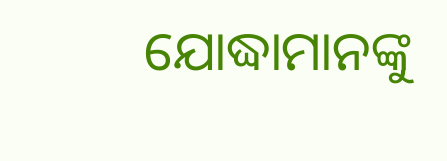ଯୋଦ୍ଧାମାନଙ୍କୁ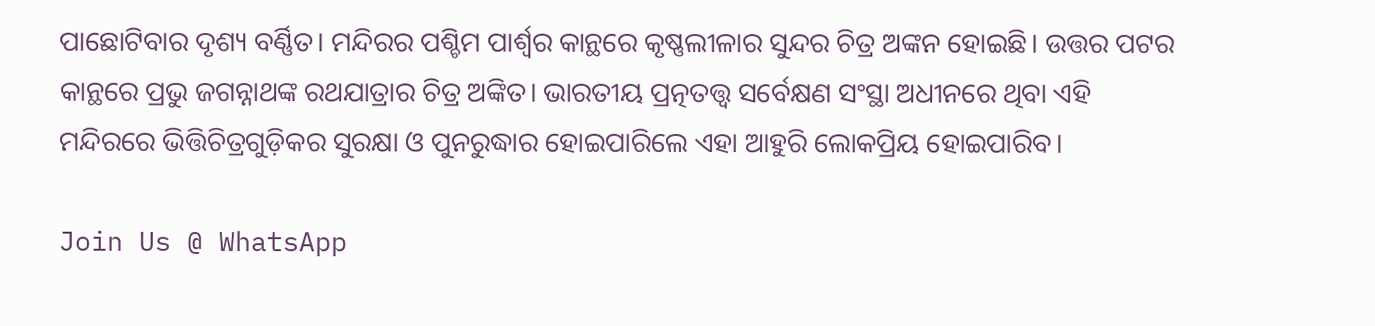ପାଛୋଟିବାର ଦୃଶ୍ୟ ବର୍ଣ୍ଣିତ। ମନ୍ଦିରର ପଶ୍ଚିମ ପାର୍ଶ୍ବର କାନ୍ଥରେ କୃଷ୍ଣଲୀଳାର ସୁନ୍ଦର ଚିତ୍ର ଅଙ୍କନ ହୋଇଛି। ଉତ୍ତର ପଟର କାନ୍ଥରେ ପ୍ରଭୁ ଜଗନ୍ନାଥଙ୍କ ରଥଯାତ୍ରାର ଚିତ୍ର ଅଙ୍କିତ। ଭାରତୀୟ ପ୍ରତ୍ନତତ୍ତ୍ୱ ସର୍ବେକ୍ଷଣ ସଂସ୍ଥା ଅଧୀନରେ ଥିବା ଏହି ମନ୍ଦିରରେ ଭିତ୍ତିଚିତ୍ରଗୁଡ଼ିକର ସୁରକ୍ଷା ଓ ପୁନରୁଦ୍ଧାର ହୋଇପାରିଲେ ଏହା ଆହୁରି ଲୋକପ୍ରିୟ ହୋଇପାରିବ।

Join Us @ WhatsApp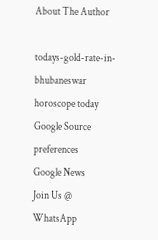About The Author

todays-gold-rate-in-bhubaneswar
horoscope today
Google Source preferences
Google News
Join Us @ WhatsApp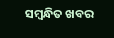ସମ୍ବନ୍ଧିତ ଖବର